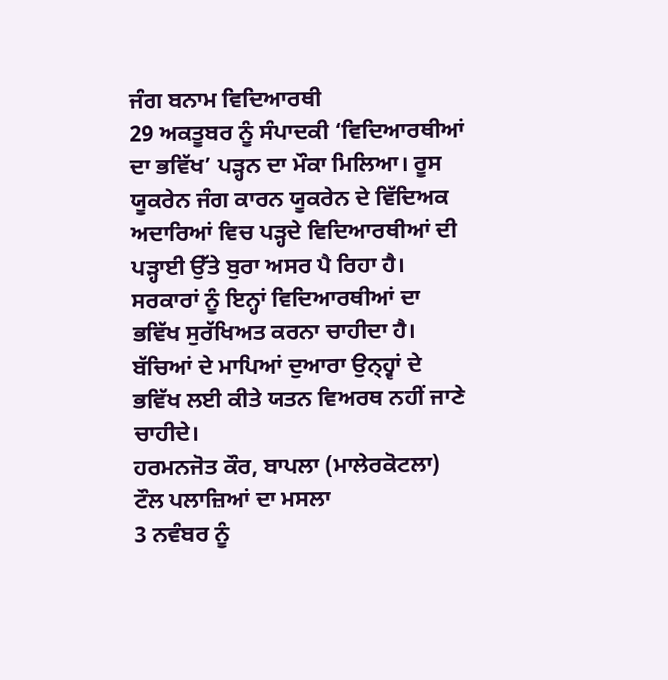ਜੰਗ ਬਨਾਮ ਵਿਦਿਆਰਥੀ
29 ਅਕਤੂਬਰ ਨੂੰ ਸੰਪਾਦਕੀ ‘ਵਿਦਿਆਰਥੀਆਂ ਦਾ ਭਵਿੱਖ’ ਪੜ੍ਹਨ ਦਾ ਮੌਕਾ ਮਿਲਿਆ। ਰੂਸ ਯੂਕਰੇਨ ਜੰਗ ਕਾਰਨ ਯੂਕਰੇਨ ਦੇ ਵਿੱਦਿਅਕ ਅਦਾਰਿਆਂ ਵਿਚ ਪੜ੍ਹਦੇ ਵਿਦਿਆਰਥੀਆਂ ਦੀ ਪੜ੍ਹਾਈ ਉੱਤੇ ਬੁਰਾ ਅਸਰ ਪੈ ਰਿਹਾ ਹੈ। ਸਰਕਾਰਾਂ ਨੂੰ ਇਨ੍ਹਾਂ ਵਿਦਿਆਰਥੀਆਂ ਦਾ ਭਵਿੱਖ ਸੁਰੱਖਿਅਤ ਕਰਨਾ ਚਾਹੀਦਾ ਹੈ। ਬੱਚਿਆਂ ਦੇ ਮਾਪਿਆਂ ਦੁਆਰਾ ਉਨ੍ਹ੍ਵਾਂ ਦੇ ਭਵਿੱਖ ਲਈ ਕੀਤੇ ਯਤਨ ਵਿਅਰਥ ਨਹੀਂ ਜਾਣੇ ਚਾਹੀਦੇ।
ਹਰਮਨਜੋਤ ਕੌਰ, ਬਾਪਲਾ (ਮਾਲੇਰਕੋਟਲਾ)
ਟੌਲ ਪਲਾਜ਼ਿਆਂ ਦਾ ਮਸਲਾ
3 ਨਵੰਬਰ ਨੂੰ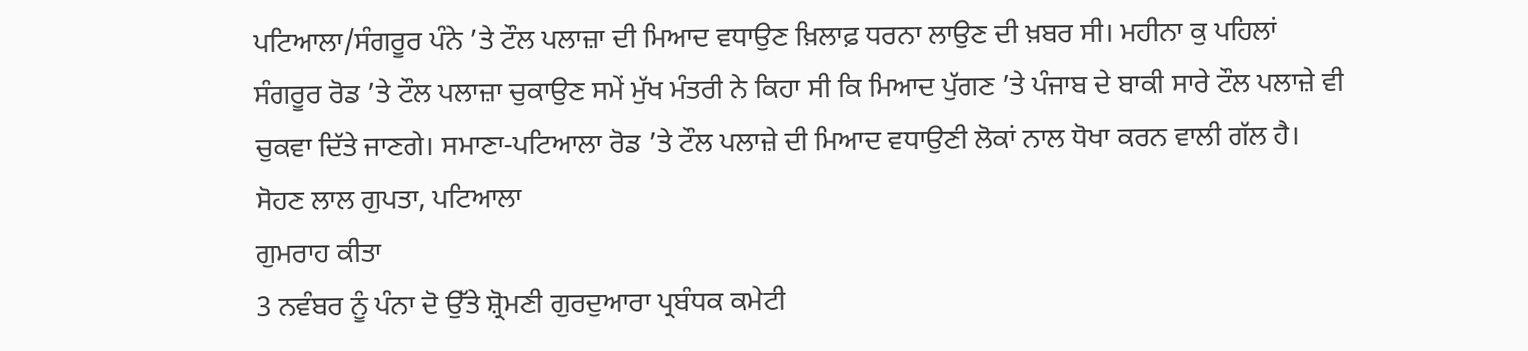ਪਟਿਆਲਾ/ਸੰਗਰੂਰ ਪੰਨੇ ’ਤੇ ਟੌਲ ਪਲਾਜ਼ਾ ਦੀ ਮਿਆਦ ਵਧਾਉਣ ਖ਼ਿਲਾਫ਼ ਧਰਨਾ ਲਾਉਣ ਦੀ ਖ਼ਬਰ ਸੀ। ਮਹੀਨਾ ਕੁ ਪਹਿਲਾਂ ਸੰਗਰੂਰ ਰੋਡ ’ਤੇ ਟੌਲ ਪਲਾਜ਼ਾ ਚੁਕਾਉਣ ਸਮੇਂ ਮੁੱਖ ਮੰਤਰੀ ਨੇ ਕਿਹਾ ਸੀ ਕਿ ਮਿਆਦ ਪੁੱਗਣ ’ਤੇ ਪੰਜਾਬ ਦੇ ਬਾਕੀ ਸਾਰੇ ਟੌਲ ਪਲਾਜ਼ੇ ਵੀ ਚੁਕਵਾ ਦਿੱਤੇ ਜਾਣਗੇ। ਸਮਾਣਾ-ਪਟਿਆਲਾ ਰੋਡ ’ਤੇ ਟੌਲ ਪਲਾਜ਼ੇ ਦੀ ਮਿਆਦ ਵਧਾਉਣੀ ਲੋਕਾਂ ਨਾਲ ਧੋਖਾ ਕਰਨ ਵਾਲੀ ਗੱਲ ਹੈ।
ਸੋਹਣ ਲਾਲ ਗੁਪਤਾ, ਪਟਿਆਲਾ
ਗੁਮਰਾਹ ਕੀਤਾ
3 ਨਵੰਬਰ ਨੂੰ ਪੰਨਾ ਦੋ ਉੱਤੇ ਸ਼੍ਰੋਮਣੀ ਗੁਰਦੁਆਰਾ ਪ੍ਰਬੰਧਕ ਕਮੇਟੀ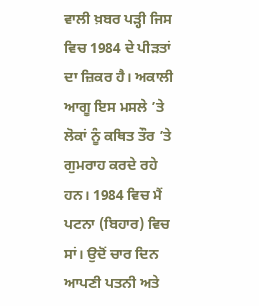ਵਾਲੀ ਖ਼ਬਰ ਪੜ੍ਹੀ ਜਿਸ ਵਿਚ 1984 ਦੇ ਪੀੜਤਾਂ ਦਾ ਜ਼ਿਕਰ ਹੈ। ਅਕਾਲੀ ਆਗੂ ਇਸ ਮਸਲੇ ’ਤੇ ਲੋਕਾਂ ਨੂੰ ਕਥਿਤ ਤੌਰ ’ਤੇ ਗੁਮਰਾਹ ਕਰਦੇ ਰਹੇ ਹਨ। 1984 ਵਿਚ ਮੈਂ ਪਟਨਾ (ਬਿਹਾਰ) ਵਿਚ ਸਾਂ। ਉਦੋਂ ਚਾਰ ਦਿਨ ਆਪਣੀ ਪਤਨੀ ਅਤੇ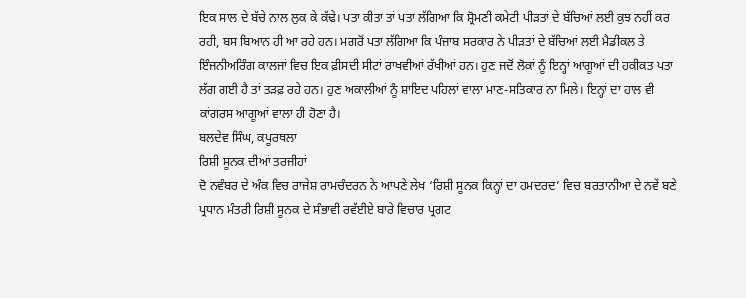ਇਕ ਸਾਲ ਦੇ ਬੱਚੇ ਨਾਲ ਲੁਕ ਕੇ ਕੱਢੇ। ਪਤਾ ਕੀਤਾ ਤਾਂ ਪਤਾ ਲੱਗਿਆ ਕਿ ਸ਼੍ਰੋਮਣੀ ਕਮੇਟੀ ਪੀੜਤਾਂ ਦੇ ਬੱਚਿਆਂ ਲਈ ਕੁਝ ਨਹੀਂ ਕਰ ਰਹੀ, ਬਸ ਬਿਆਨ ਹੀ ਆ ਰਹੇ ਹਨ। ਮਗਰੋਂ ਪਤਾ ਲੱਗਿਆ ਕਿ ਪੰਜਾਬ ਸਰਕਾਰ ਨੇ ਪੀੜਤਾਂ ਦੇ ਬੱਚਿਆਂ ਲਈ ਮੈਡੀਕਲ ਤੇ ਇੰਜਨੀਅਰਿੰਗ ਕਾਲਜਾਂ ਵਿਚ ਇਕ ਫ਼ੀਸਦੀ ਸੀਟਾਂ ਰਾਖਵੀਆਂ ਰੱਖੀਆਂ ਹਨ। ਹੁਣ ਜਦੋਂ ਲੋਕਾਂ ਨੂੰ ਇਨ੍ਹਾਂ ਆਗੂਆਂ ਦੀ ਹਕੀਕਤ ਪਤਾ ਲੱਗ ਗਈ ਹੈ ਤਾਂ ਤੜਫ਼ ਰਹੇ ਹਨ। ਹੁਣ ਅਕਾਲੀਆਂ ਨੂੰ ਸ਼ਾਇਦ ਪਹਿਲਾਂ ਵਾਲਾ ਮਾਣ-ਸਤਿਕਾਰ ਨਾ ਮਿਲੇ। ਇਨ੍ਹਾਂ ਦਾ ਹਾਲ ਵੀ ਕਾਂਗਰਸ ਆਗੂਆਂ ਵਾਲਾ ਹੀ ਹੋਣਾ ਹੈ।
ਬਲਦੇਵ ਸਿੰਘ, ਕਪੂਰਥਲਾ
ਰਿਸ਼ੀ ਸੂਨਕ ਦੀਆਂ ਤਰਜੀਹਾਂ
ਦੋ ਨਵੰਬਰ ਦੇ ਅੰਕ ਵਿਚ ਰਾਜੇਸ਼ ਰਾਮਚੰਦਰਨ ਨੇ ਆਪਣੇ ਲੇਖ ‘ਰਿਸ਼ੀ ਸੂਨਕ ਕਿਨ੍ਹਾਂ ਦਾ ਹਮਦਰਦ’ ਵਿਚ ਬਰਤਾਨੀਆ ਦੇ ਨਵੇਂ ਬਣੇ ਪ੍ਰਧਾਨ ਮੰਤਰੀ ਰਿਸ਼ੀ ਸੂਨਕ ਦੇ ਸੰਭਾਵੀ ਰਵੱਈਏ ਬਾਰੇ ਵਿਚਾਰ ਪ੍ਰਗਟ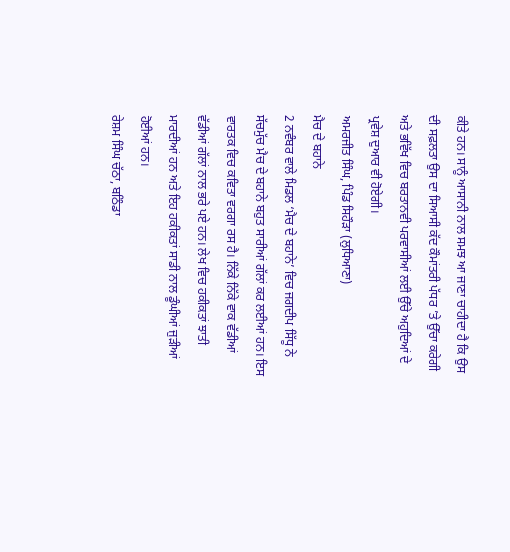ਕੀਤੇ ਹਨ। ਸਾਨੂੰ ਆਸਾਨੀ ਨਾਲ ਸਮਝ ਆ ਜਾਣਾ ਚਾਹੀਦਾ ਹੈ ਕਿ ਉਸ ਦੀ ਸਫ਼ਲਤਾ ਉਸ ਦਾ ਸਿਆਸੀ ਕੱਦ ਕੌਮਾਂਤਰੀ ਪੱਧਰ ’ਤੇ ਉੱਚਾ ਕਰੇਗੀ ਅਤੇ ਭਵਿੱਖ ਵਿਚ ਬਰਤਾਨਵੀ ਪਰਵਾਸੀਆਂ ਲਈ ਉੱਚੇ ਅਹੁਦਿਆਂ ਦੇ ਪ੍ਰਵੇਸ਼ ਦੁਆਰ ਵੀ ਹੋਏਗੀ।
ਅਮਰਜੀਤ ਸਿੰਘ, ਪਿੰਡ ਸਿਹੌੜਾ (ਲੁਧਿਆਣਾ)
ਮੈਚ ਦੇ ਬਹਾਨੇ
2 ਨਵੰਬਰ ਵਾਲੇ ਮਿਡਲ ‘ਮੈਚ ਦੇ ਬਹਾਨੇ’ ਵਿਚ ਜਗਦੀਪ ਸਿੱਧੂ ਨੇ ਸੱਚਮੁੱਚ ਮੈਚ ਦੇ ਬਹਾਨੇ ਬਹੁਤ ਸਾਰੀਆਂ ਗੱਲਾਂ ਕਰ ਲਈਆਂ ਹਨ। ਇਸ ਵਾਰਤਕ ਵਿਚ ਕਵਿਤਾ ਵਰਗਾ ਰਸ ਹੈ। ਨਿੱਕੇ ਨਿੱਕੇ ਵਾਕ ਵੱਡੀਆਂ ਵੱਡੀਆਂ ਗੱਲਾਂ ਨਾਲ ਭਰੇ ਪਏ ਹਨ। ਲੇਖ ਵਿਚ ਹਕੀਕਤਾਂ ਝਾਤੀ ਮਾਰਦੀਆਂ ਹਨ ਅਤੇ ਇਹ ਹਕੀਕਤਾਂ ਸਾਡੀ ਨਾਲ ਡੂੰਘੀਆਂ ਜੁੜੀਆਂ ਹੋਈਆਂ ਹਨ।
ਰੇਸ਼ਮ ਸਿੰਘ ਚੱਠਾ, ਬਠਿੰਡਾ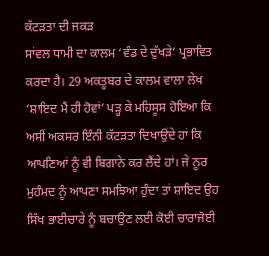ਕੱਟੜਤਾ ਦੀ ਜਕੜ
ਸਾਂਵਲ ਧਾਮੀ ਦਾ ਕਾਲਮ ‘ਵੰਡ ਦੇ ਦੁੱਖੜੇ’ ਪ੍ਰਭਾਵਿਤ ਕਰਦਾ ਹੈ। 29 ਅਕਤੂਬਰ ਦੇ ਕਾਲਮ ਵਾਲਾ ਲੇਖ ‘ਸ਼ਾਇਦ ਮੈਂ ਹੀ ਹੋਵਾਂ’ ਪੜ੍ਹ ਕੇ ਮਹਿਸੂਸ ਹੋਇਆ ਕਿ ਅਸੀਂ ਅਕਸਰ ਇੰਨੀ ਕੱਟੜਤਾ ਦਿਖਾਉਂਦੇ ਹਾਂ ਕਿ ਆਪਣਿਆਂ ਨੂੰ ਵੀ ਬਿਗਾਨੇ ਕਰ ਲੈਂਦੇ ਹਾਂ। ਜੇ ਨੂਰ ਮੁਹੰਮਦ ਨੂੰ ਆਪਣਾ ਸਮਝਿਆ ਹੁੰਦਾ ਤਾਂ ਸ਼ਾਇਦ ਉਹ ਸਿੱਖ ਭਾਈਚਾਰੇ ਨੂੰ ਬਚਾਉਣ ਲਈ ਕੋਈ ਚਾਰਾਜੋਈ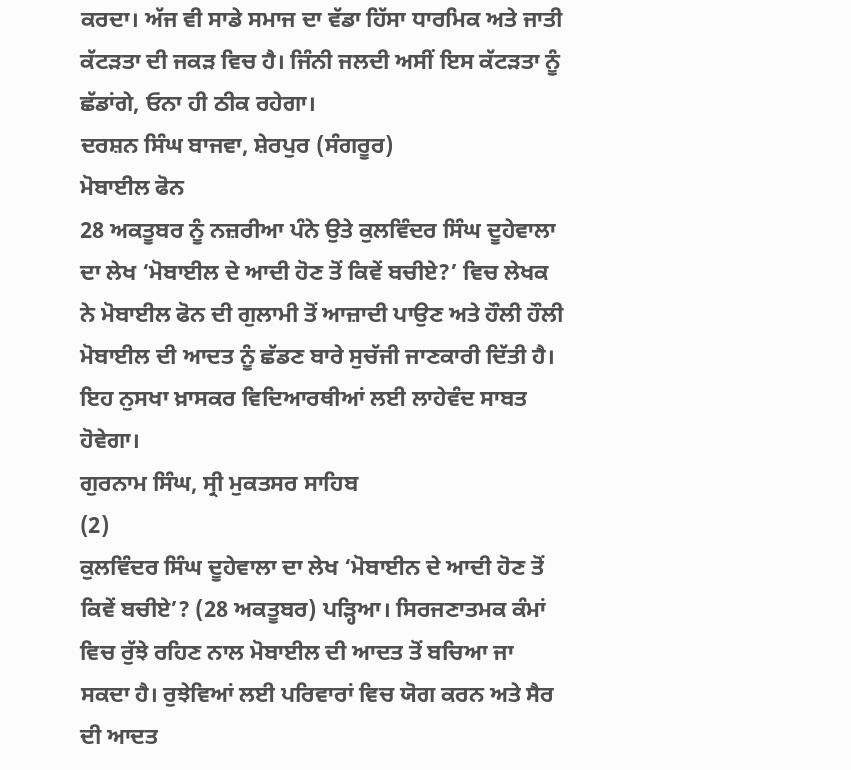ਕਰਦਾ। ਅੱਜ ਵੀ ਸਾਡੇ ਸਮਾਜ ਦਾ ਵੱਡਾ ਹਿੱਸਾ ਧਾਰਮਿਕ ਅਤੇ ਜਾਤੀ ਕੱਟੜਤਾ ਦੀ ਜਕੜ ਵਿਚ ਹੈ। ਜਿੰਨੀ ਜਲਦੀ ਅਸੀਂ ਇਸ ਕੱਟੜਤਾ ਨੂੰ ਛੱਡਾਂਗੇ, ਓਨਾ ਹੀ ਠੀਕ ਰਹੇਗਾ।
ਦਰਸ਼ਨ ਸਿੰਘ ਬਾਜਵਾ, ਸ਼ੇਰਪੁਰ (ਸੰਗਰੂਰ)
ਮੋਬਾਈਲ ਫੋਨ
28 ਅਕਤੂਬਰ ਨੂੰ ਨਜ਼ਰੀਆ ਪੰਨੇ ਉਤੇ ਕੁਲਵਿੰਦਰ ਸਿੰਘ ਦੂਹੇਵਾਲਾ ਦਾ ਲੇਖ ‘ਮੋਬਾਈਲ ਦੇ ਆਦੀ ਹੋਣ ਤੋਂ ਕਿਵੇਂ ਬਚੀਏ?’ ਵਿਚ ਲੇਖਕ ਨੇ ਮੋਬਾਈਲ ਫੋਨ ਦੀ ਗੁਲਾਮੀ ਤੋਂ ਆਜ਼ਾਦੀ ਪਾਉਣ ਅਤੇ ਹੌਲੀ ਹੌਲੀ ਮੋਬਾਈਲ ਦੀ ਆਦਤ ਨੂੰ ਛੱਡਣ ਬਾਰੇ ਸੁਚੱਜੀ ਜਾਣਕਾਰੀ ਦਿੱਤੀ ਹੈ। ਇਹ ਨੁਸਖਾ ਖ਼ਾਸਕਰ ਵਿਦਿਆਰਥੀਆਂ ਲਈ ਲਾਹੇਵੰਦ ਸਾਬਤ ਹੋਵੇਗਾ।
ਗੁਰਨਾਮ ਸਿੰਘ, ਸ੍ਰੀ ਮੁਕਤਸਰ ਸਾਹਿਬ
(2)
ਕੁਲਵਿੰਦਰ ਸਿੰਘ ਦੂਹੇਵਾਲਾ ਦਾ ਲੇਖ ‘ਮੋਬਾਈਨ ਦੇ ਆਦੀ ਹੋਣ ਤੋਂ ਕਿਵੇਂ ਬਚੀਏ’? (28 ਅਕਤੂਬਰ) ਪੜ੍ਹਿਆ। ਸਿਰਜਣਾਤਮਕ ਕੰਮਾਂ ਵਿਚ ਰੁੱਝੇ ਰਹਿਣ ਨਾਲ ਮੋਬਾਈਲ ਦੀ ਆਦਤ ਤੋਂ ਬਚਿਆ ਜਾ ਸਕਦਾ ਹੈ। ਰੁਝੇਵਿਆਂ ਲਈ ਪਰਿਵਾਰਾਂ ਵਿਚ ਯੋਗ ਕਰਨ ਅਤੇ ਸੈਰ ਦੀ ਆਦਤ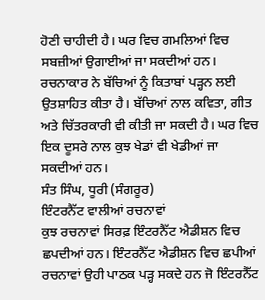ਹੋਣੀ ਚਾਹੀਦੀ ਹੈ। ਘਰ ਵਿਚ ਗਮਲਿਆਂ ਵਿਚ ਸਬਜ਼ੀਆਂ ਉਗਾਈਆਂ ਜਾ ਸਕਦੀਆਂ ਹਨ। ਰਚਨਾਕਾਰ ਨੇ ਬੱਚਿਆਂ ਨੂੰ ਕਿਤਾਬਾਂ ਪੜ੍ਹਨ ਲਈ ਉਤਸ਼ਾਹਿਤ ਕੀਤਾ ਹੈ। ਬੱਚਿਆਂ ਨਾਲ ਕਵਿਤਾ, ਗੀਤ ਅਤੇ ਚਿੱਤਰਕਾਰੀ ਵੀ ਕੀਤੀ ਜਾ ਸਕਦੀ ਹੈ। ਘਰ ਵਿਚ ਇਕ ਦੂਸਰੇ ਨਾਲ ਕੁਝ ਖੇਡਾਂ ਵੀ ਖੇਡੀਆਂ ਜਾ ਸਕਦੀਆਂ ਹਨ।
ਸੰਤ ਸਿੰਘ, ਧੂਰੀ (ਸੰਗਰੂਰ)
ਇੰਟਰਨੈੱਟ ਵਾਲੀਆਂ ਰਚਨਾਵਾਂ
ਕੁਝ ਰਚਨਾਵਾਂ ਸਿਰਫ਼ ਇੰਟਰਨੈੱਟ ਐਡੀਸ਼ਨ ਵਿਚ ਛਪਦੀਆਂ ਹਨ। ਇੰਟਰਨੈੱਟ ਐਡੀਸ਼ਨ ਵਿਚ ਛਪੀਆਂ ਰਚਨਾਵਾਂ ਉਹੀ ਪਾਠਕ ਪੜ੍ਹ ਸਕਦੇ ਹਨ ਜੋ ਇੰਟਰਨੈੱਟ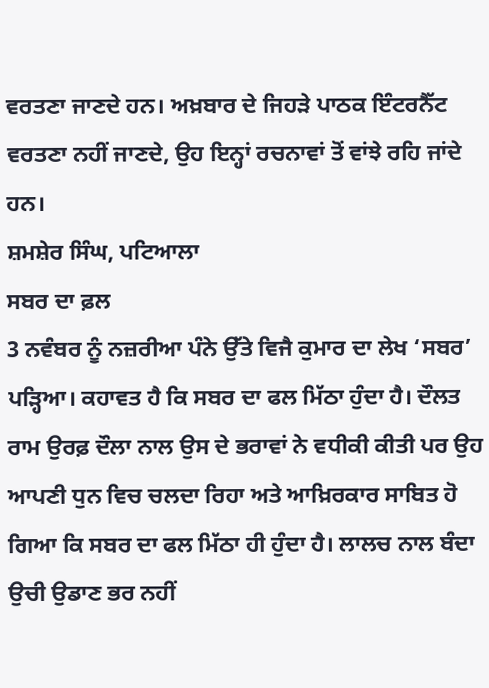ਵਰਤਣਾ ਜਾਣਦੇ ਹਨ। ਅਖ਼ਬਾਰ ਦੇ ਜਿਹੜੇ ਪਾਠਕ ਇੰਟਰਨੈੱਟ ਵਰਤਣਾ ਨਹੀਂ ਜਾਣਦੇ, ਉਹ ਇਨ੍ਹਾਂ ਰਚਨਾਵਾਂ ਤੋਂ ਵਾਂਝੇ ਰਹਿ ਜਾਂਦੇ ਹਨ।
ਸ਼ਮਸ਼ੇਰ ਸਿੰਘ, ਪਟਿਆਲਾ
ਸਬਰ ਦਾ ਫ਼ਲ
3 ਨਵੰਬਰ ਨੂੰ ਨਜ਼ਰੀਆ ਪੰਨੇ ਉੱਤੇ ਵਿਜੈ ਕੁਮਾਰ ਦਾ ਲੇਖ ‘ਸਬਰ’ ਪੜ੍ਹਿਆ। ਕਹਾਵਤ ਹੈ ਕਿ ਸਬਰ ਦਾ ਫਲ ਮਿੱਠਾ ਹੁੰਦਾ ਹੈ। ਦੌਲਤ ਰਾਮ ਉਰਫ਼ ਦੌਲਾ ਨਾਲ ਉਸ ਦੇ ਭਰਾਵਾਂ ਨੇ ਵਧੀਕੀ ਕੀਤੀ ਪਰ ਉਹ ਆਪਣੀ ਧੁਨ ਵਿਚ ਚਲਦਾ ਰਿਹਾ ਅਤੇ ਆਖ਼ਿਰਕਾਰ ਸਾਬਿਤ ਹੋ ਗਿਆ ਕਿ ਸਬਰ ਦਾ ਫਲ ਮਿੱਠਾ ਹੀ ਹੁੰਦਾ ਹੈ। ਲਾਲਚ ਨਾਲ ਬੰਦਾ ਉਚੀ ਉਡਾਣ ਭਰ ਨਹੀਂ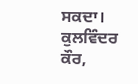ਸਕਦਾ।
ਕੁਲਵਿੰਦਰ ਕੌਰ,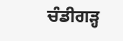ਚੰਡੀਗੜ੍ਹ